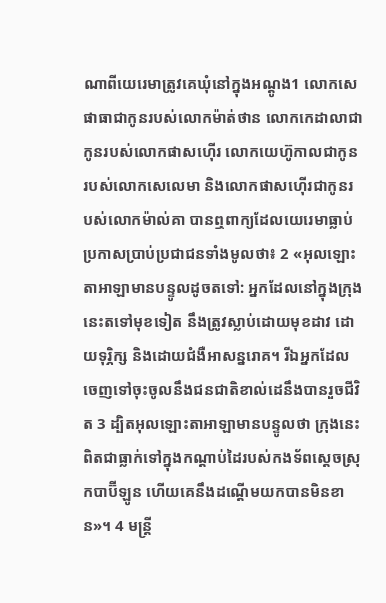ណាពីយេរេមាត្រូវគេឃុំនៅក្នុងអណ្ដូង1 លោកសេផាធាជាកូនរបស់លោកម៉ាត់ថាន លោកកេដាលាជាកូនរបស់លោកផាសហ៊ើរ លោកយេហ៊ូកាលជាកូនរបស់លោកសេលេមា និងលោកផាសហ៊ើរជាកូនរបស់លោកម៉ាល់គា បានឮពាក្យដែលយេរេមាធ្លាប់ប្រកាសប្រាប់ប្រជាជនទាំងមូលថា៖ 2 «អុលឡោះតាអាឡាមានបន្ទូលដូចតទៅ: អ្នកដែលនៅក្នុងក្រុងនេះតទៅមុខទៀត នឹងត្រូវស្លាប់ដោយមុខដាវ ដោយទុរ្ភិក្ស និងដោយជំងឺអាសន្នរោគ។ រីឯអ្នកដែលចេញទៅចុះចូលនឹងជនជាតិខាល់ដេនឹងបានរួចជីវិត 3 ដ្បិតអុលឡោះតាអាឡាមានបន្ទូលថា ក្រុងនេះពិតជាធ្លាក់ទៅក្នុងកណ្ដាប់ដៃរបស់កងទ័ពស្ដេចស្រុកបាប៊ីឡូន ហើយគេនឹងដណ្ដើមយកបានមិនខាន»។ 4 មន្ត្រី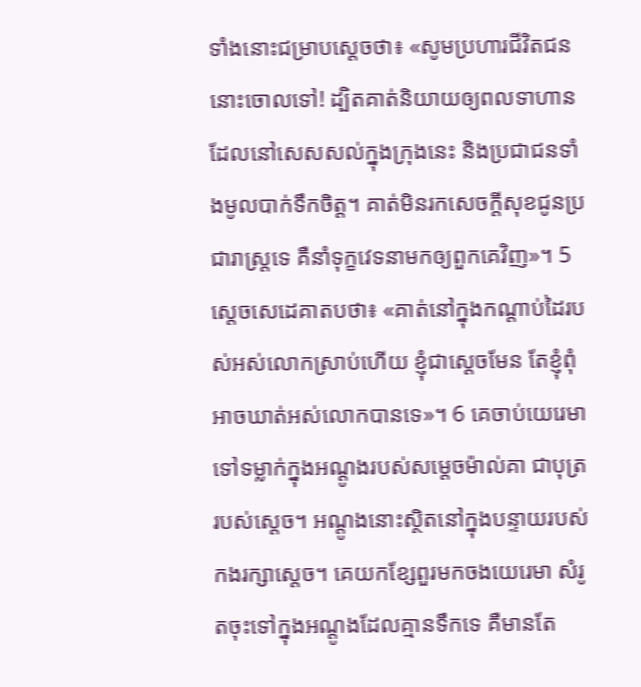ទាំងនោះជម្រាបស្ដេចថា៖ «សូមប្រហារជីវិតជននោះចោលទៅ! ដ្បិតគាត់និយាយឲ្យពលទាហានដែលនៅសេសសល់ក្នុងក្រុងនេះ និងប្រជាជនទាំងមូលបាក់ទឹកចិត្ត។ គាត់មិនរកសេចក្ដីសុខជូនប្រជារាស្ត្រទេ គឺនាំទុក្ខវេទនាមកឲ្យពួកគេវិញ»។ 5 ស្តេចសេដេគាតបថា៖ «គាត់នៅក្នុងកណ្ដាប់ដៃរបស់អស់លោកស្រាប់ហើយ ខ្ញុំជាស្ដេចមែន តែខ្ញុំពុំអាចឃាត់អស់លោកបានទេ»។ 6 គេចាប់យេរេមាទៅទម្លាក់ក្នុងអណ្ដូងរបស់សម្ដេចម៉ាល់គា ជាបុត្ររបស់ស្ដេច។ អណ្ដូងនោះស្ថិតនៅក្នុងបន្ទាយរបស់កងរក្សាស្ដេច។ គេយកខ្សែពួរមកចងយេរេមា សំរូតចុះទៅក្នុងអណ្ដូងដែលគ្មានទឹកទេ គឺមានតែ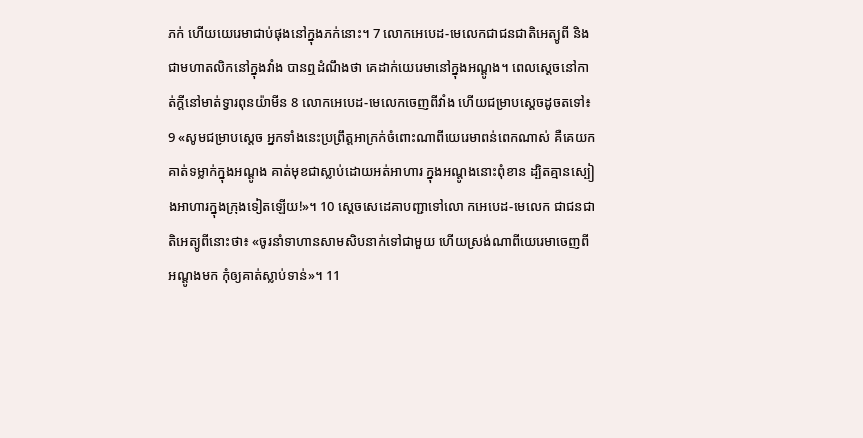ភក់ ហើយយេរេមាជាប់ផុងនៅក្នុងភក់នោះ។ 7 លោកអេបេដ-មេលេកជាជនជាតិអេត្យូពី និងជាមហាតលិកនៅក្នុងវាំង បានឮដំណឹងថា គេដាក់យេរេមានៅក្នុងអណ្ដូង។ ពេលស្ដេចនៅកាត់ក្ដីនៅមាត់ទ្វារពុនយ៉ាមីន 8 លោកអេបេដ-មេលេកចេញពីវាំង ហើយជម្រាបស្ដេចដូចតទៅ៖ 9 «សូមជម្រាបស្តេច អ្នកទាំងនេះប្រព្រឹត្តអាក្រក់ចំពោះណាពីយេរេមាពន់ពេកណាស់ គឺគេយកគាត់ទម្លាក់ក្នុងអណ្ដូង គាត់មុខជាស្លាប់ដោយអត់អាហារ ក្នុងអណ្ដូងនោះពុំខាន ដ្បិតគ្មានស្បៀងអាហារក្នុងក្រុងទៀតឡើយ!»។ 10 ស្តេចសេដេគាបញ្ជាទៅលោ កអេបេដ-មេលេក ជាជនជាតិអេត្យូពីនោះថា៖ «ចូរនាំទាហានសាមសិបនាក់ទៅជាមួយ ហើយស្រង់ណាពីយេរេមាចេញពីអណ្ដូងមក កុំឲ្យគាត់ស្លាប់ទាន់»។ 11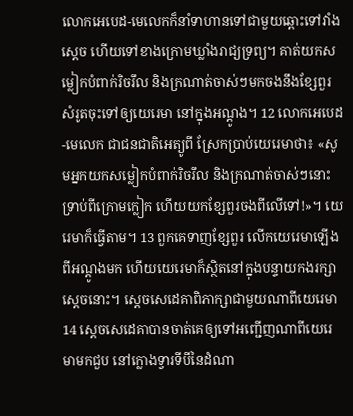លោកអេបេដ-មេលេកក៏នាំទាហានទៅជាមួយឆ្ពោះទៅវាំងស្ដេច ហើយទៅខាងក្រោមឃ្លាំងរាជ្យទ្រព្យ។ គាត់យកសម្លៀកបំពាក់រិចរឹល និងក្រណាត់ចាស់ៗមកចងនឹងខ្សែពួរ សំរូតចុះទៅឲ្យយេរេមា នៅក្នុងអណ្ដូង។ 12 លោកអេបេដ-មេលេក ជាជនជាតិអេត្យូពី ស្រែកប្រាប់យេរេមាថា៖ «សូមអ្នកយកសម្លៀកបំពាក់រិចរឹល និងក្រណាត់ចាស់ៗនោះទ្រាប់ពីក្រោមក្លៀក ហើយយកខ្សែពួរចងពីលើទៅ!»។ យេរេមាក៏ធ្វើតាម។ 13 ពួកគេទាញខ្សែពួរ លើកយេរេមាឡើងពីអណ្ដូងមក ហើយយេរេមាក៏ស្ថិតនៅក្នុងបន្ទាយកងរក្សាស្ដេចនោះ។ ស្តេចសេដេគាពិភាក្សាជាមួយណាពីយេរេមា14 ស្តេចសេដេគាបានចាត់គេឲ្យទៅអញ្ជើញណាពីយេរេមាមកជួប នៅក្លោងទ្វារទីបីនៃដំណា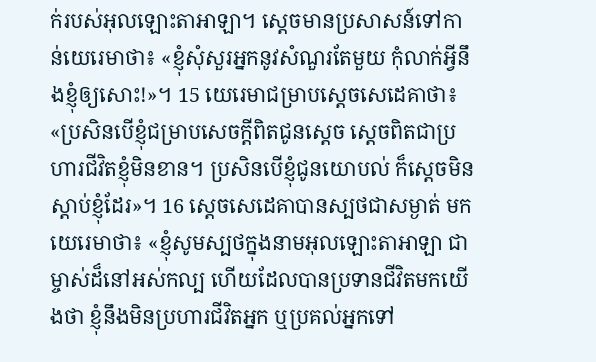ក់របស់អុលឡោះតាអាឡា។ ស្ដេចមានប្រសាសន៍ទៅកាន់យេរេមាថា៖ «ខ្ញុំសុំសួរអ្នកនូវសំណួរតែមួយ កុំលាក់អ្វីនឹងខ្ញុំឲ្យសោះ!»។ 15 យេរេមាជម្រាបស្តេចសេដេគាថា៖ «ប្រសិនបើខ្ញុំជម្រាបសេចក្ដីពិតជូនស្តេច ស្តេចពិតជាប្រហារជីវិតខ្ញុំមិនខាន។ ប្រសិនបើខ្ញុំជូនយោបល់ ក៏ស្តេចមិនស្ដាប់ខ្ញុំដែរ»។ 16 ស្តេចសេដេគាបានស្បថជាសម្ងាត់ មកយេរេមាថា៖ «ខ្ញុំសូមស្បថក្នុងនាមអុលឡោះតាអាឡា ជាម្ចាស់ដ៏នៅអស់កល្ប ហើយដែលបានប្រទានជីវិតមកយើងថា ខ្ញុំនឹងមិនប្រហារជីវិតអ្នក ឬប្រគល់អ្នកទៅ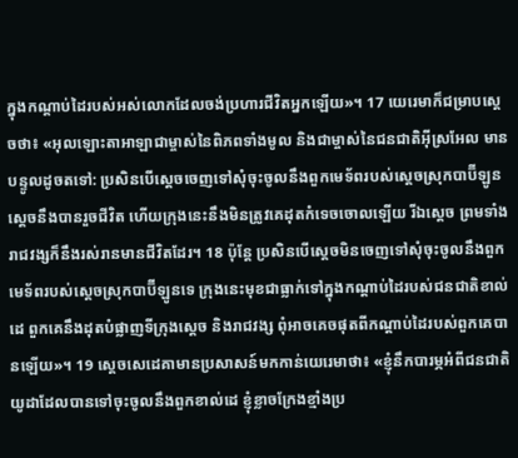ក្នុងកណ្ដាប់ដៃរបស់អស់លោកដែលចង់ប្រហារជីវិតអ្នកឡើយ»។ 17 យេរេមាក៏ជម្រាបស្ដេចថា៖ «អុលឡោះតាអាឡាជាម្ចាស់នៃពិភពទាំងមូល និងជាម្ចាស់នៃជនជាតិអ៊ីស្រអែល មានបន្ទូលដូចតទៅ: ប្រសិនបើស្តេចចេញទៅសុំចុះចូលនឹងពួកមេទ័ពរបស់ស្ដេចស្រុកបាប៊ីឡូន ស្តេចនឹងបានរួចជីវិត ហើយក្រុងនេះនឹងមិនត្រូវគេដុតកំទេចចោលឡើយ រីឯស្តេច ព្រមទាំងរាជវង្សក៏នឹងរស់រានមានជីវិតដែរ។ 18 ប៉ុន្តែ ប្រសិនបើស្តេចមិនចេញទៅសុំចុះចូលនឹងពួកមេទ័ពរបស់ស្ដេចស្រុកបាប៊ីឡូនទេ ក្រុងនេះមុខជាធ្លាក់ទៅក្នុងកណ្ដាប់ដៃរបស់ជនជាតិខាល់ដេ ពួកគេនឹងដុតបំផ្លាញទីក្រុងស្តេច និងរាជវង្ស ពុំអាចគេចផុតពីកណ្ដាប់ដៃរបស់ពួកគេបានឡើយ»។ 19 ស្តេចសេដេគាមានប្រសាសន៍មកកាន់យេរេមាថា៖ «ខ្ញុំនឹកបារម្ភអំពីជនជាតិយូដាដែលបានទៅចុះចូលនឹងពួកខាល់ដេ ខ្ញុំខ្លាចក្រែងខ្មាំងប្រ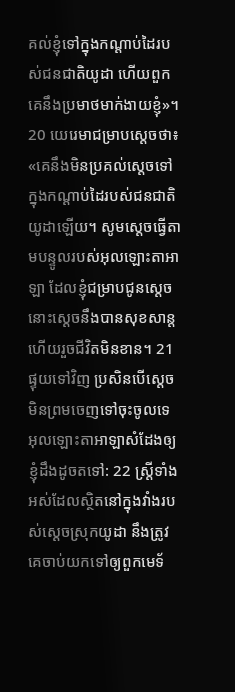គល់ខ្ញុំទៅក្នុងកណ្ដាប់ដៃរបស់ជនជាតិយូដា ហើយពួកគេនឹងប្រមាថមាក់ងាយខ្ញុំ»។ 20 យេរេមាជម្រាបស្ដេចថា៖ «គេនឹងមិនប្រគល់ស្តេចទៅក្នុងកណ្ដាប់ដៃរបស់ជនជាតិយូដាឡើយ។ សូមស្តេចធ្វើតាមបន្ទូលរបស់អុលឡោះតាអាឡា ដែលខ្ញុំជម្រាបជូនស្តេច នោះស្តេចនឹងបានសុខសាន្ត ហើយរួចជីវិតមិនខាន។ 21 ផ្ទុយទៅវិញ ប្រសិនបើស្តេចមិនព្រមចេញទៅចុះចូលទេ អុលឡោះតាអាឡាសំដែងឲ្យខ្ញុំដឹងដូចតទៅ: 22 ស្ត្រីទាំងអស់ដែលស្ថិតនៅក្នុងវាំងរបស់ស្ដេចស្រុកយូដា នឹងត្រូវគេចាប់យកទៅឲ្យពួកមេទ័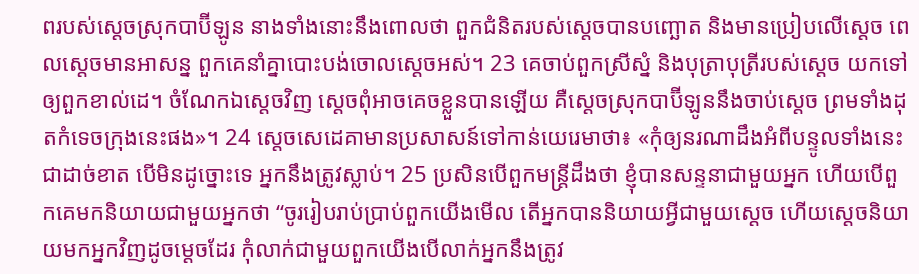ពរបស់ស្ដេចស្រុកបាប៊ីឡូន នាងទាំងនោះនឹងពោលថា ពួកជំនិតរបស់ស្តេចបានបញ្ឆោត និងមានប្រៀបលើស្តេច ពេលស្តេចមានអាសន្ន ពួកគេនាំគ្នាបោះបង់ចោលស្តេចអស់។ 23 គេចាប់ពួកស្រីស្នំ និងបុត្រាបុត្រីរបស់ស្តេច យកទៅឲ្យពួកខាល់ដេ។ ចំណែកឯស្តេចវិញ ស្តេចពុំអាចគេចខ្លួនបានឡើយ គឺស្ដេចស្រុកបាប៊ីឡូននឹងចាប់ស្តេច ព្រមទាំងដុតកំទេចក្រុងនេះផង»។ 24 ស្តេចសេដេគាមានប្រសាសន៍ទៅកាន់យេរេមាថា៖ «កុំឲ្យនរណាដឹងអំពីបន្ទូលទាំងនេះជាដាច់ខាត បើមិនដូច្នោះទេ អ្នកនឹងត្រូវស្លាប់។ 25 ប្រសិនបើពួកមន្ត្រីដឹងថា ខ្ញុំបានសន្ទនាជាមួយអ្នក ហើយបើពួកគេមកនិយាយជាមួយអ្នកថា “ចូររៀបរាប់ប្រាប់ពួកយើងមើល តើអ្នកបាននិយាយអ្វីជាមួយស្ដេច ហើយស្ដេចនិយាយមកអ្នកវិញដូចម្ដេចដែរ កុំលាក់ជាមួយពួកយើងបើលាក់អ្នកនឹងត្រូវ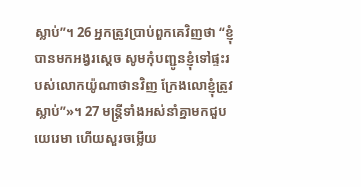ស្លាប់”។ 26 អ្នកត្រូវប្រាប់ពួកគេវិញថា “ខ្ញុំបានមកអង្វរស្ដេច សូមកុំបញ្ជូនខ្ញុំទៅផ្ទះរបស់លោកយ៉ូណាថានវិញ ក្រែងលោខ្ញុំត្រូវស្លាប់”»។ 27 មន្ត្រីទាំងអស់នាំគ្នាមកជួបយេរេមា ហើយសួរចម្លើយ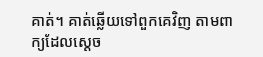គាត់។ គាត់ឆ្លើយទៅពួកគេវិញ តាមពាក្យដែលស្ដេច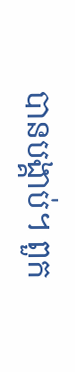បានបង្គាប់។ ពួក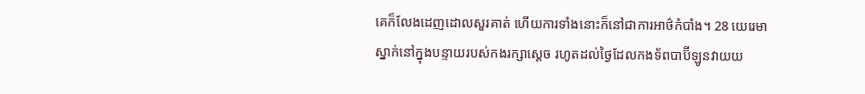គេក៏លែងដេញដោលសួរគាត់ ហើយការទាំងនោះក៏នៅជាការអាថ៌កំបាំង។ 28 យេរេមាស្នាក់នៅក្នុងបន្ទាយរបស់កងរក្សាស្ដេច រហូតដល់ថ្ងៃដែលកងទ័ពបាប៊ីឡូនវាយយ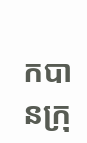កបានក្រុ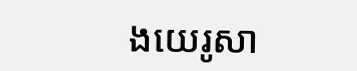ងយេរូសា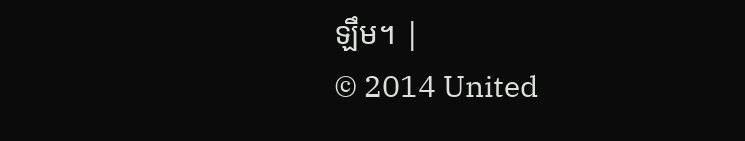ឡឹម។ |
© 2014 United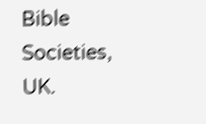Bible Societies, UK.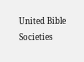United Bible Societies